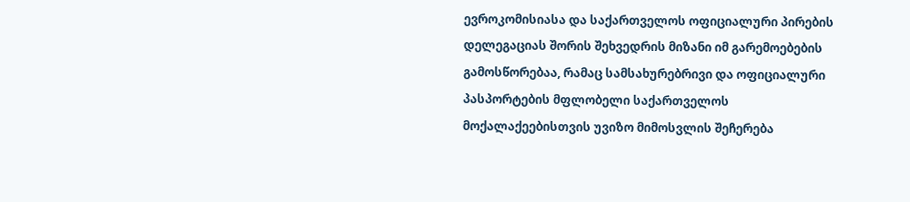ევროკომისიასა და საქართველოს ოფიციალური პირების დელეგაციას შორის შეხვედრის მიზანი იმ გარემოებების გამოსწორებაა, რამაც სამსახურებრივი და ოფიციალური პასპორტების მფლობელი საქართველოს მოქალაქეებისთვის უვიზო მიმოსვლის შეჩერება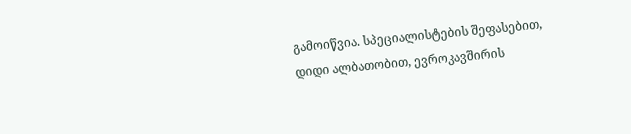გამოიწვია. სპეციალისტების შეფასებით, დიდი ალბათობით, ევროკავშირის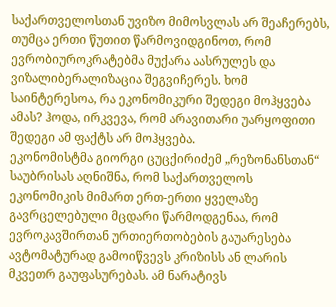საქართველოსთან უვიზო მიმოსვლას არ შეაჩერებს, თუმცა ერთი წუთით წარმოვიდგინოთ, რომ ევრობიუროკრატებმა მუქარა აასრულეს და ვიზალიბერალიზაცია შეგვიჩერეს. ხომ საინტერესოა, რა ეკონომიკური შედეგი მოჰყვება ამას? ჰოდა, ირკვევა, რომ არავითარი უარყოფითი შედეგი ამ ფაქტს არ მოჰყვება.
ეკონომისტმა გიორგი ცუცქირიძემ „რეზონანსთან“ საუბრისას აღნიშნა, რომ საქართველოს ეკონომიკის მიმართ ერთ-ერთი ყველაზე გავრცელებული მცდარი წარმოდგენაა, რომ ევროკავშირთან ურთიერთობების გაუარესება ავტომატურად გამოიწვევს კრიზისს ან ლარის მკვეთრ გაუფასურებას. ამ ნარატივს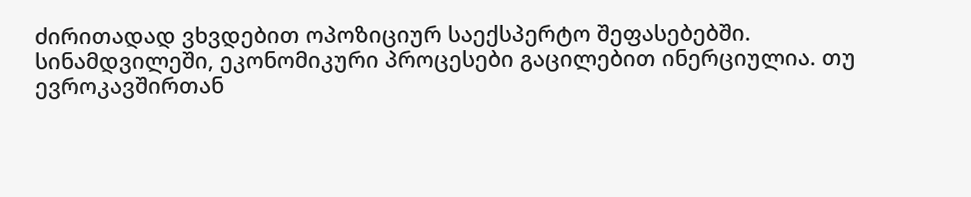ძირითადად ვხვდებით ოპოზიციურ საექსპერტო შეფასებებში. სინამდვილეში, ეკონომიკური პროცესები გაცილებით ინერციულია. თუ ევროკავშირთან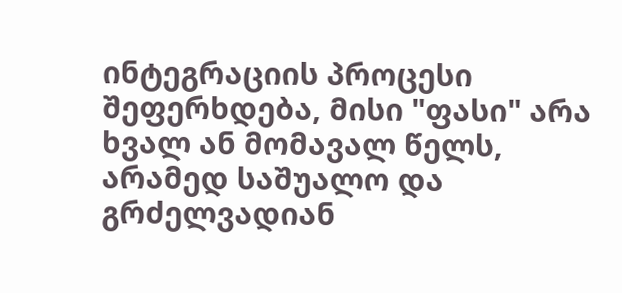ინტეგრაციის პროცესი შეფერხდება, მისი "ფასი" არა ხვალ ან მომავალ წელს, არამედ საშუალო და გრძელვადიან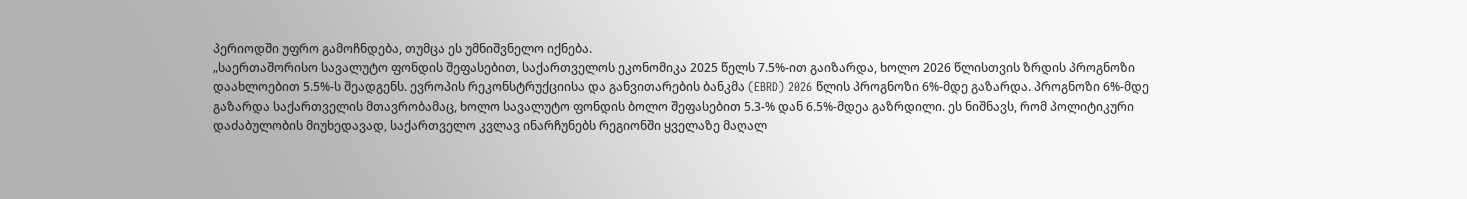პერიოდში უფრო გამოჩნდება, თუმცა ეს უმნიშვნელო იქნება.
„საერთაშორისო სავალუტო ფონდის შეფასებით, საქართველოს ეკონომიკა 2025 წელს 7.5%-ით გაიზარდა, ხოლო 2026 წლისთვის ზრდის პროგნოზი დაახლოებით 5.5%-ს შეადგენს. ევროპის რეკონსტრუქციისა და განვითარების ბანკმა (EBRD) 2026 წლის პროგნოზი 6%-მდე გაზარდა. პროგნოზი 6%-მდე გაზარდა საქართველის მთავრობამაც, ხოლო სავალუტო ფონდის ბოლო შეფასებით 5.3-% დან 6.5%-მდეა გაზრდილი. ეს ნიშნავს, რომ პოლიტიკური დაძაბულობის მიუხედავად, საქართველო კვლავ ინარჩუნებს რეგიონში ყველაზე მაღალ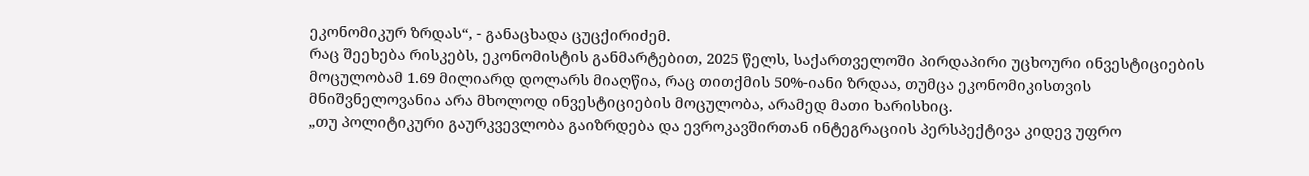ეკონომიკურ ზრდას“, - განაცხადა ცუცქირიძემ.
რაც შეეხება რისკებს, ეკონომისტის განმარტებით, 2025 წელს, საქართველოში პირდაპირი უცხოური ინვესტიციების მოცულობამ 1.69 მილიარდ დოლარს მიაღწია, რაც თითქმის 50%-იანი ზრდაა, თუმცა ეკონომიკისთვის მნიშვნელოვანია არა მხოლოდ ინვესტიციების მოცულობა, არამედ მათი ხარისხიც.
„თუ პოლიტიკური გაურკვევლობა გაიზრდება და ევროკავშირთან ინტეგრაციის პერსპექტივა კიდევ უფრო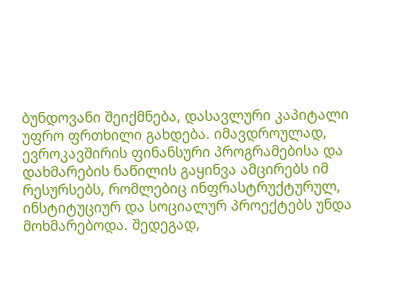ბუნდოვანი შეიქმნება, დასავლური კაპიტალი უფრო ფრთხილი გახდება. იმავდროულად, ევროკავშირის ფინანსური პროგრამებისა და დახმარების ნაწილის გაყინვა ამცირებს იმ რესურსებს, რომლებიც ინფრასტრუქტურულ, ინსტიტუციურ და სოციალურ პროექტებს უნდა მოხმარებოდა. შედეგად,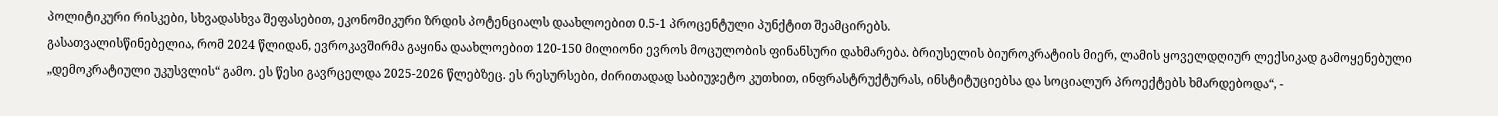პოლიტიკური რისკები, სხვადასხვა შეფასებით, ეკონომიკური ზრდის პოტენციალს დაახლოებით 0.5-1 პროცენტული პუნქტით შეამცირებს.
გასათვალისწინებელია, რომ 2024 წლიდან, ევროკავშირმა გაყინა დაახლოებით 120-150 მილიონი ევროს მოცულობის ფინანსური დახმარება. ბრიუსელის ბიუროკრატიის მიერ, ლამის ყოველდღიურ ლექსიკად გამოყენებული „დემოკრატიული უკუსვლის“ გამო. ეს წესი გავრცელდა 2025-2026 წლებზეც. ეს რესურსები, ძირითადად საბიუჯეტო კუთხით, ინფრასტრუქტურას, ინსტიტუციებსა და სოციალურ პროექტებს ხმარდებოდა“, -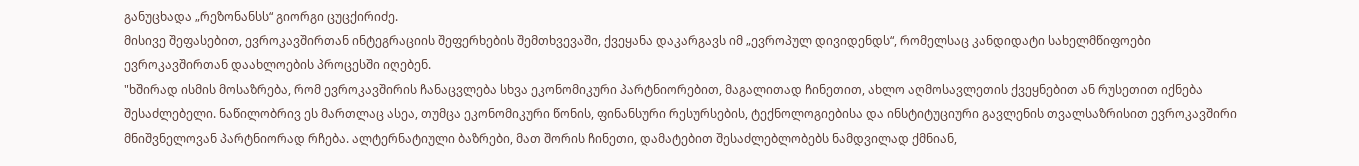განუცხადა „რეზონანსს“ გიორგი ცუცქირიძე.
მისივე შეფასებით, ევროკავშირთან ინტეგრაციის შეფერხების შემთხვევაში, ქვეყანა დაკარგავს იმ „ევროპულ დივიდენდს“, რომელსაც კანდიდატი სახელმწიფოები ევროკავშირთან დაახლოების პროცესში იღებენ.
"ხშირად ისმის მოსაზრება, რომ ევროკავშირის ჩანაცვლება სხვა ეკონომიკური პარტნიორებით, მაგალითად ჩინეთით, ახლო აღმოსავლეთის ქვეყნებით ან რუსეთით იქნება შესაძლებელი. ნაწილობრივ ეს მართლაც ასეა, თუმცა ეკონომიკური წონის, ფინანსური რესურსების, ტექნოლოგიებისა და ინსტიტუციური გავლენის თვალსაზრისით ევროკავშირი მნიშვნელოვან პარტნიორად რჩება. ალტერნატიული ბაზრები, მათ შორის ჩინეთი, დამატებით შესაძლებლობებს ნამდვილად ქმნიან,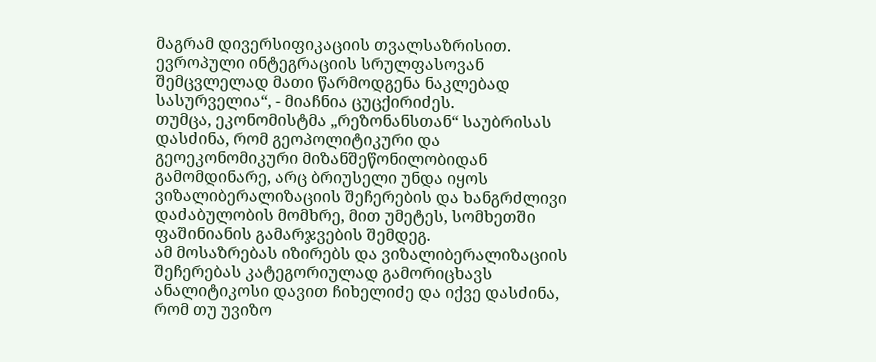მაგრამ დივერსიფიკაციის თვალსაზრისით. ევროპული ინტეგრაციის სრულფასოვან შემცვლელად მათი წარმოდგენა ნაკლებად სასურველია“, - მიაჩნია ცუცქირიძეს.
თუმცა, ეკონომისტმა „რეზონანსთან“ საუბრისას დასძინა, რომ გეოპოლიტიკური და გეოეკონომიკური მიზანშეწონილობიდან გამომდინარე, არც ბრიუსელი უნდა იყოს ვიზალიბერალიზაციის შეჩერების და ხანგრძლივი დაძაბულობის მომხრე, მით უმეტეს, სომხეთში ფაშინიანის გამარჯვების შემდეგ.
ამ მოსაზრებას იზირებს და ვიზალიბერალიზაციის შეჩერებას კატეგორიულად გამორიცხავს ანალიტიკოსი დავით ჩიხელიძე და იქვე დასძინა, რომ თუ უვიზო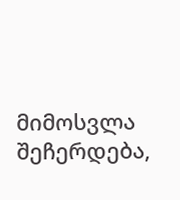მიმოსვლა შეჩერდება,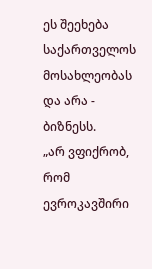ეს შეეხება საქართველოს მოსახლეობას და არა - ბიზნესს.
„არ ვფიქრობ, რომ ევროკავშირი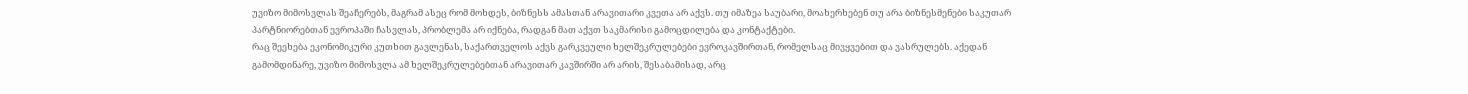უვიზო მიმოსვლას შეაჩერებს, მაგრამ ასეც რომ მოხდეს, ბიზნესს ამასთან არავითარი კვეთა არ აქვს. თუ იმაზეა საუბარი, მოახერხებენ თუ არა ბიზნესმენები საკუთარ პარტნიორებთან ევროპაში ჩასვლას, პრობლემა არ იქნება, რადგან მათ აქვთ საკმარისი გამოცდილება და კონტაქტები.
რაც შეეხება ეკონომიკური კუთხით გავლენას, საქართველოს აქვს გარკვეული ხელშეკრულებები ევროკავშირთან, რომელსაც მივყვებით და ვასრულებს. აქედან გამომდინარე, უვიზო მიმოსვლა ამ ხელშეკრულებებთან არავითარ კავშირში არ არის, შესაბამისად, არც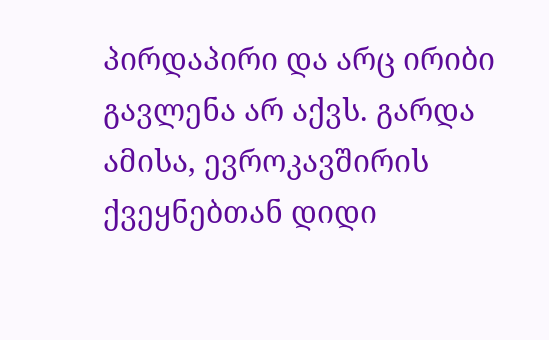პირდაპირი და არც ირიბი გავლენა არ აქვს. გარდა ამისა, ევროკავშირის ქვეყნებთან დიდი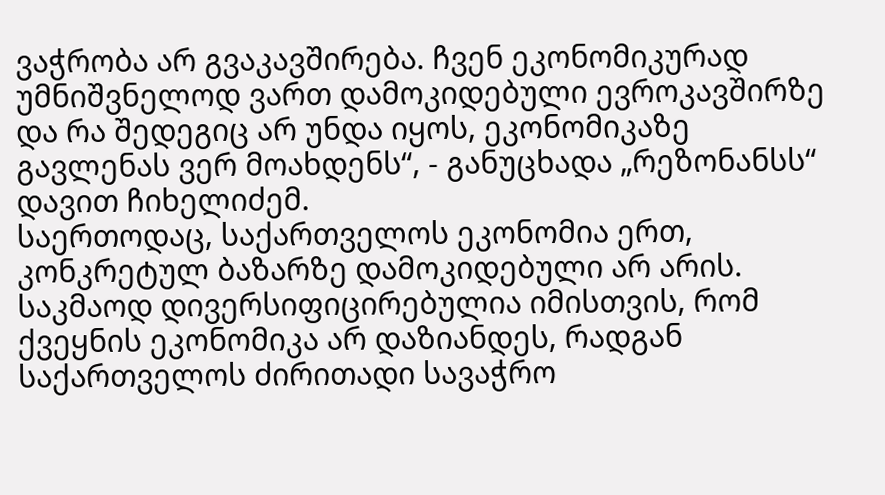ვაჭრობა არ გვაკავშირება. ჩვენ ეკონომიკურად უმნიშვნელოდ ვართ დამოკიდებული ევროკავშირზე და რა შედეგიც არ უნდა იყოს, ეკონომიკაზე გავლენას ვერ მოახდენს“, - განუცხადა „რეზონანსს“ დავით ჩიხელიძემ.
საერთოდაც, საქართველოს ეკონომია ერთ, კონკრეტულ ბაზარზე დამოკიდებული არ არის. საკმაოდ დივერსიფიცირებულია იმისთვის, რომ ქვეყნის ეკონომიკა არ დაზიანდეს, რადგან საქართველოს ძირითადი სავაჭრო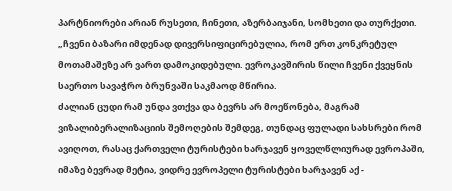პარტნიორები არიან რუსეთი, ჩინეთი, აზერბაიჯანი, სომხეთი და თურქეთი.
„ჩვენი ბაზარი იმდენად დივერსიფიცირებულია, რომ ერთ კონკრეტულ მოთამაშეზე არ ვართ დამოკიდებული. ევროკავშირის წილი ჩვენი ქვეყნის საერთო სავაჭრო ბრუნვაში საკმაოდ მწირია.
ძალიან ცუდი რამ უნდა ვთქვა და ბევრს არ მოეწონება, მაგრამ ვიზალიბერალიზაციის შემოღების შემდეგ, თუნდაც ფულადი სახსრები რომ ავიღოთ, რასაც ქართველი ტურისტები ხარჯავენ ყოველწლიურად ევროპაში, იმაზე ბევრად მეტია, ვიდრე ევროპელი ტურისტები ხარჯავენ აქ -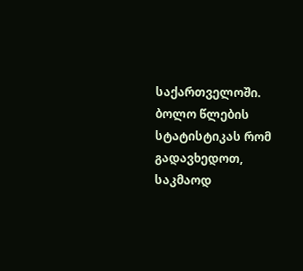საქართველოში. ბოლო წლების სტატისტიკას რომ გადავხედოთ, საკმაოდ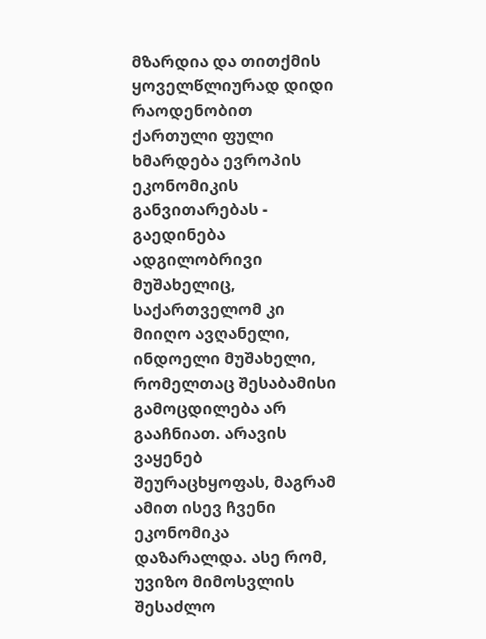მზარდია და თითქმის ყოველწლიურად დიდი რაოდენობით ქართული ფული ხმარდება ევროპის ეკონომიკის განვითარებას - გაედინება ადგილობრივი მუშახელიც, საქართველომ კი მიიღო ავღანელი, ინდოელი მუშახელი, რომელთაც შესაბამისი გამოცდილება არ გააჩნიათ. არავის ვაყენებ შეურაცხყოფას, მაგრამ ამით ისევ ჩვენი ეკონომიკა დაზარალდა. ასე რომ, უვიზო მიმოსვლის შესაძლო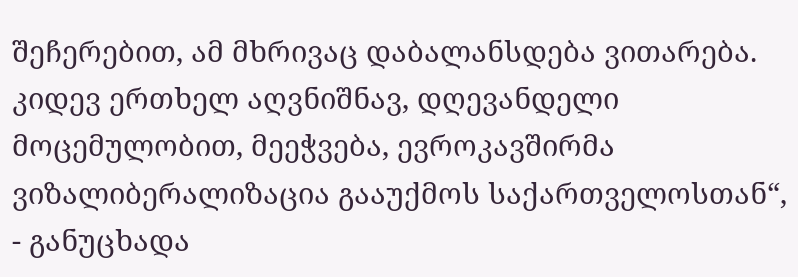შეჩერებით, ამ მხრივაც დაბალანსდება ვითარება.
კიდევ ერთხელ აღვნიშნავ, დღევანდელი მოცემულობით, მეეჭვება, ევროკავშირმა ვიზალიბერალიზაცია გააუქმოს საქართველოსთან“, - განუცხადა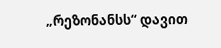„რეზონანსს“ დავით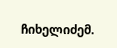ჩიხელიძემ.